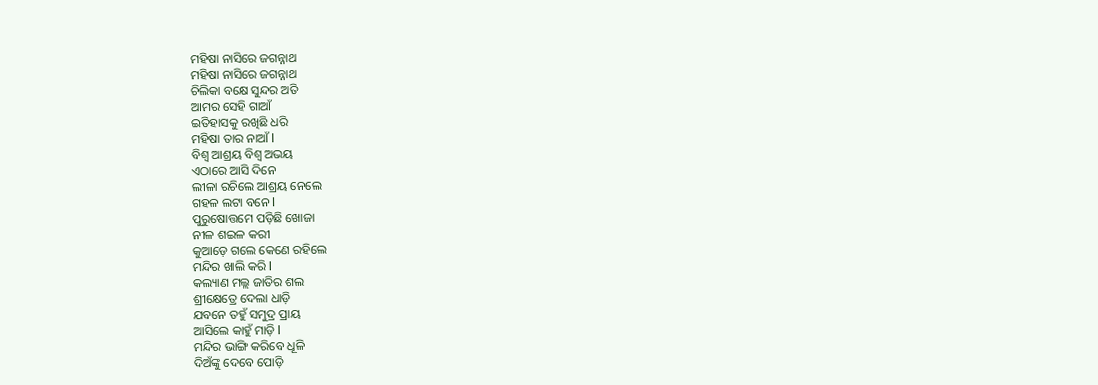ମହିଷା ନାସିରେ ଜଗନ୍ନାଥ
ମହିଷା ନାସିରେ ଜଗନ୍ନାଥ
ଚିଲିକା ବକ୍ଷେ ସୁନ୍ଦର ଅତି
ଆମର ସେହି ଗାଆଁ
ଇତିହାସକୁ ରଖିଛି ଧରି
ମହିଷା ତାର ନାଆଁ l
ବିଶ୍ୱ ଆଶ୍ରୟ ବିଶ୍ୱ ଅଭୟ
ଏଠାରେ ଆସି ଦିନେ
ଲୀଳା ରଚିଲେ ଆଶ୍ରୟ ନେଲେ
ଗହଳ ଲଟା ବନେ l
ପୁରୁଷୋତ୍ତମେ ପଡ଼ିଛି ଖୋଜା
ନୀଳ ଶଇଳ କରୀ
କୁଆଡ଼େ ଗଲେ କେଣେ ରହିଲେ
ମନ୍ଦିର ଖାଲି କରି l
କଲ୍ୟାଣ ମଲ୍ଲ ଜାତିର ଶଲ
ଶ୍ରୀକ୍ଷେତ୍ରେ ଦେଲା ଧାଡ଼ି
ଯବନେ ତହୁଁ ସମୁଦ୍ର ପ୍ରାୟ
ଆସିଲେ କାହୁଁ ମାଡ଼ି l
ମନ୍ଦିର ଭାଙ୍ଗି କରିବେ ଧୂଳି
ଦିଅଁଙ୍କୁ ଦେବେ ପୋଡ଼ି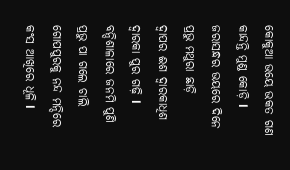କୋକୁଆ ଭୟେ ଭକତ ଗଣ
କାନ୍ଦନ୍ତି ମୁଣ୍ଡ କୋଡ଼ି l
ଜରାସନ୍ଧର ଭୟରେ ଦିନେ
ପ୍ରଭୁ ମଥୁରା ଛାଡ଼ି
ଦ୍ୱାପର ଈଶ ଦ୍ଵାରକାଧିଶ
ଦ୍ଵାରକା ପୁର ଗଢ଼ି l
ବନ୍ଦିଶାଳାରେ ଜନମି ପୁଣି
ପ୍ରଭୁ ପା ଗଲେ ଚାଲି
ଗୋପପୁରକୁ ନନ୍ଦ ମନ୍ଦିରେ
କଂସ ଆଖିରେ ଧୂଳି l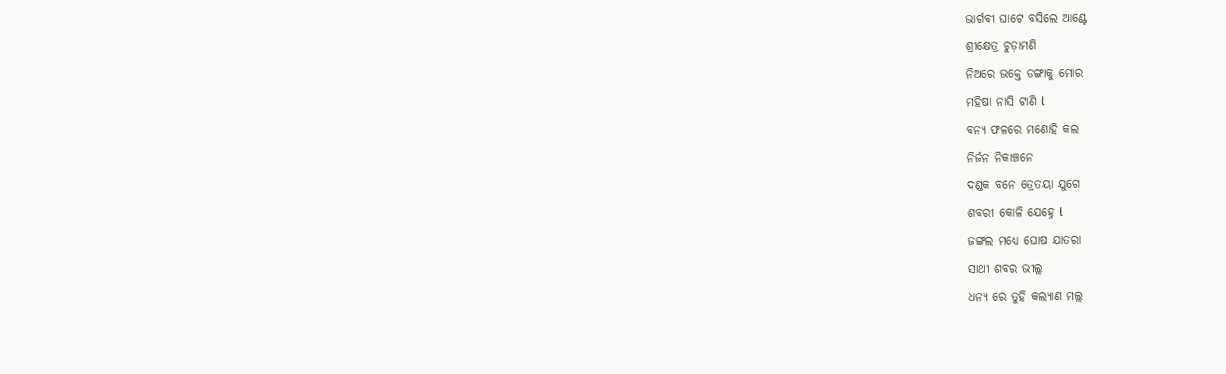ଭାର୍ଗବୀ ଘାଟେ ବସିଲେ ଆଣ୍ଟେ
ଶ୍ରୀକ୍ଷେତ୍ର ଚୁଡ଼ାମଣି
ନିଅରେ ଭକ୍ତେ ଡଙ୍ଗାକୁ ମୋର
ମହିଷା ନାସି ଟାଣି l
ବନ୍ୟ ଫଳରେ ମଣୋହି କଲ
ନିର୍ଜନ ନିକାଞ୍ଚନେ
ଦଣ୍ଡକ ବନେ ତ୍ରେତୟା ଯୁଗେ
ଶବରୀ କୋଳି ଯେହ୍ନେ l
ଜଙ୍ଗଲ ମଧ୍ୟେ ଘୋଷ ଯାତରା
ସାଥୀ ଶବର ଭୀଲ୍ଲ
ଧନ୍ୟ ରେ ତୁହି କଲ୍ୟାଣ ମଲ୍ଲ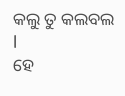କଲୁ ତୁ କଲବଲ l
ହେ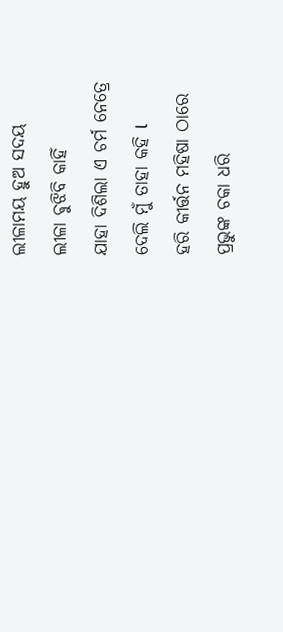ଲୀଳାମୟ ହୁଅ ସଦୟ
ଲୀଳା ଵୁଝିବି କାହିଁ
ଯାହା ଦିଶିଲା ଏ ଚର୍ମ ନେତ୍ରେ
ଦେଲି ମୁଁ ତାହା କହି l
ହରି କୀର୍ତ୍ତନ ମହିଷା ଠାରେ
ପ୍ରଭୁଙ୍କ ଚକା ଧରି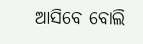ଆସିବେ ବୋଲି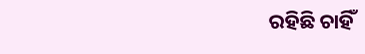ରହିଛି ଚାହିଁ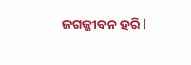ଜଗଜ୍ଜୀବନ ହରି l